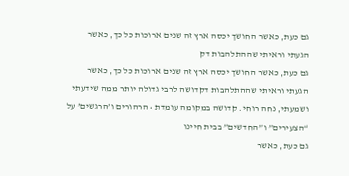גם כעת, כאשר החושך יכסה ארץ זה שנים ארוכות כל כך, כאשר הגעתי וראיתי שההתלהבות דק
גם כעת, כאשר החושך יכסה ארץ זה שנים ארוכות כל כך, כאשר הגעתי וראיתי שההתלהבות דקדושה לרבי גדולה יותר ממה שידעתי ושמעתי, נחה רוחי. קדושה במקומה עומדת • הרהורים ו’הרגשים’ על “הצעירים” ו”החדשים” בבית חיינו
גם כעת, כאשר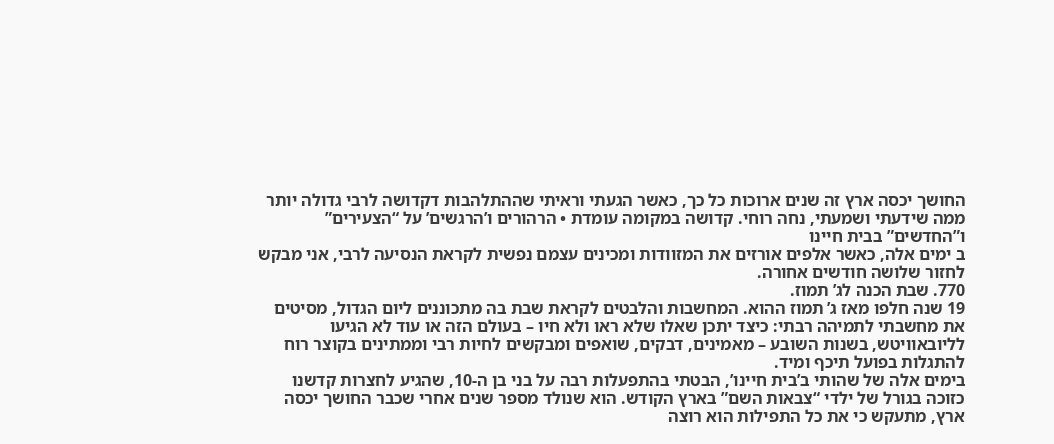החושך יכסה ארץ זה שנים ארוכות כל כך, כאשר הגעתי וראיתי שההתלהבות דקדושה לרבי גדולה יותר ממה שידעתי ושמעתי, נחה רוחי. קדושה במקומה עומדת • הרהורים ו’הרגשים’ על “הצעירים” ו”החדשים” בבית חיינו
ב ימים אלה, כאשר אלפים אורזים את המזוודות ומכינים עצמם נפשית לקראת הנסיעה לרבי, אני מבקש לחזור שלושה חודשים אחורה.
770. שבת הכנה לג’ תמוז.
19 שנה חלפו מאז ג’ תמוז ההוא. המחשבות והלבטים לקראת שבת בה מתכוננים ליום הגדול, מסיטים את מחשבתי לתמיהה רבתי: כיצד יתכן שאלו שלא ראו ולא חיו – בעולם הזה או עוד לא הגיעו לליובאוויטש, בשנות השובע – מאמינים, דבקים, שואפים ומבקשים לחיות רבי וממתינים בקוצר רוח להתגלות בפועל תיכף ומיד.
בימים אלה של שהותי ב’בית חיינו’, הבטתי בהתפעלות רבה על בני בן ה-10, שהגיע לחצרות קדשנו כזוכה בגורל של ילדי “צבאות השם” בארץ הקודש. הוא שנולד מספר שנים אחרי שכבר החושך יכסה ארץ, מתעקש כי את כל התפילות הוא רוצה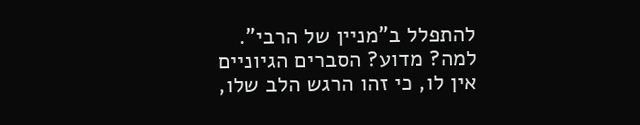להתפלל ב”מניין של הרבי”. למה? מדוע? הסברים הגיוניים אין לו, כי זהו הרגש הלב שלו,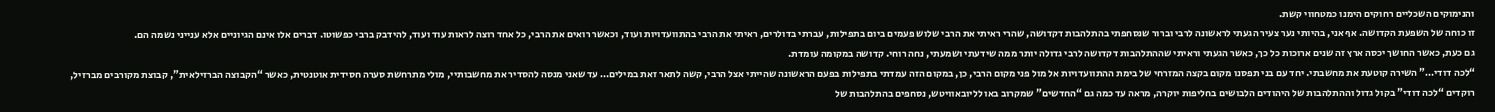והנימוקים השכליים רחוקים הימנו כמטחווי קשת.
זו כוחה של השפעת הקדושה. אף אני, בהיותי נער צעיר הגעתי לראשונה לרבי וברור שנסחפתי בהתלהבות דקדושה, שהרי ראיתי את הרבי שלוש פעמים ביום בתפילות, עברתי בדולרים, ראיתי את הרבי בהתוועדויות ועוד, וכאשר רואים את הרבי, כל אחד רוצה לראות עוד ועוד, להידבק ברבי כפשוטו. דברים אלו אינם הגיוניים אלא ענייני נשמה הם.
גם כעת, כאשר החושך יכסה ארץ זה שנים ארוכות כל כך, כאשר הגעתי וראיתי שההתלהבות דקדושה לרבי גדולה יותר ממה שידעתי ושמעתי, נחה רוחי. קדושה במקומה עומדת.
“לכה דודי…” השירה קוטעת את מחשבתי. יחד עם בני תפסנו מקום בקצה המזרחי של בימת ההתוועדויות אל מול פני מקום הרבי, כן, במקום הזה עמדתי בתפילות בפעם הראשונה שהייתי אצל הרבי, קשה לתאר זאת במילים… עד שאני מנסה להסדיר את מחשבותיי, מולי מתרחשת סערה חסידית אוטנטית, כאשר “הקבוצה הברזילאית”, קבוצת מקורבים מברזיל, רוקדים “לכה דודי” בקול גדול וההתלהבות של היהודים הלבושים בחליפות יוקרה, מראה עד כמה גם “החדשים” שמקרוב באו לליובאוויטש, נסחפים בהתלהבות של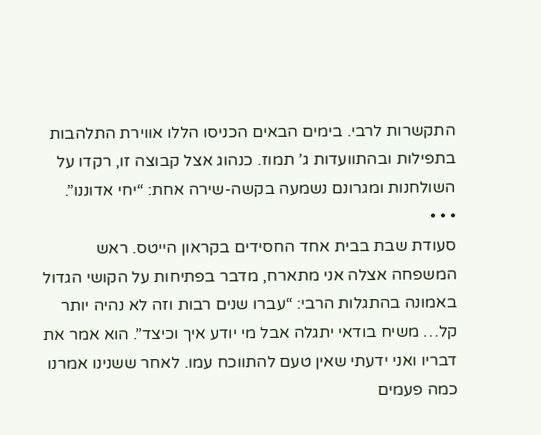התקשרות לרבי. בימים הבאים הכניסו הללו אווירת התלהבות בתפילות ובהתוועדות ג’ תמוז. כנהוג אצל קבוצה זו, רקדו על השולחנות ומגרונם נשמעה בקשה-שירה אחת: “יחי אדוננו”.
• • •
סעודת שבת בבית אחד החסידים בקראון הייטס. ראש המשפחה אצלה אני מתארח, מדבר בפתיחות על הקושי הגדול באמונה בהתגלות הרבי: “עברו שנים רבות וזה לא נהיה יותר קל… משיח בודאי יתגלה אבל מי יודע איך וכיצד”. הוא אמר את דבריו ואני ידעתי שאין טעם להתווכח עמו. לאחר ששנינו אמרנו כמה פעמים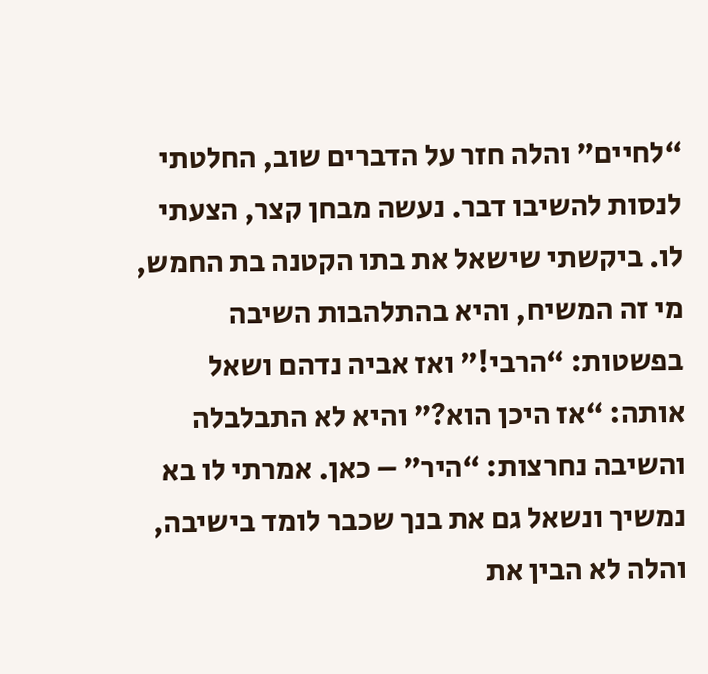“לחיים” והלה חזר על הדברים שוב, החלטתי לנסות להשיבו דבר. נעשה מבחן קצר, הצעתי לו. ביקשתי שישאל את בתו הקטנה בת החמש, מי זה המשיח, והיא בהתלהבות השיבה בפשטות: “הרבי!” ואז אביה נדהם ושאל אותה: “אז היכן הוא?” והיא לא התבלבלה והשיבה נחרצות: “היר” – כאן. אמרתי לו בא נמשיך ונשאל גם את בנך שכבר לומד בישיבה, והלה לא הבין את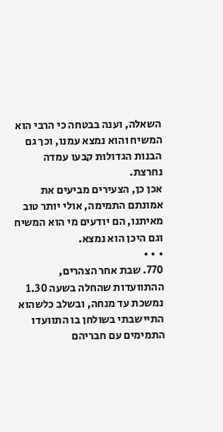השאלה, וענה בבטחה כי הרבי הוא המשיח והוא נמצא עמנו, וכך גם הבנות הגדולות קבעו עמדה נחרצת.
אכן כן, הצעירים מביעים את אמונתם התמימה, אולי יותר טוב מאיתנו, הם יודעים מי הוא המשיח וגם היכן הוא נמצא.
• • •
770. שבת אחר הצהרים, ההתוועדות שהחלה בשעה 1.30 נמשכת עד מנחה, ובשלב כלשהוא התיישבתי בשולחן בו התוועדו התמימים עם חבריהם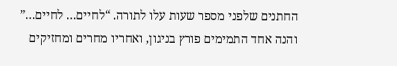החתנים שלפני מספר שעות עלו לתורה. “לחיים… לחיים…” והנה אחד התמימים פורץ בניגון, ואחריו מחרים ומחזיקים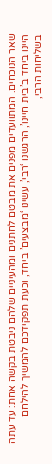שאר הנוכחים. המתוועדים מפנים את מבטם לחתנים ומהעיניים שלהם ניבטת בקשה אחת: עד עתה היינו ביחד ב’בית חיינו’, הרגשנו ‘רבי’, עשינו ‘מבצעים’ ביחד, וכעת תפקידכם להמשיך להילחם בשליחות הרבי,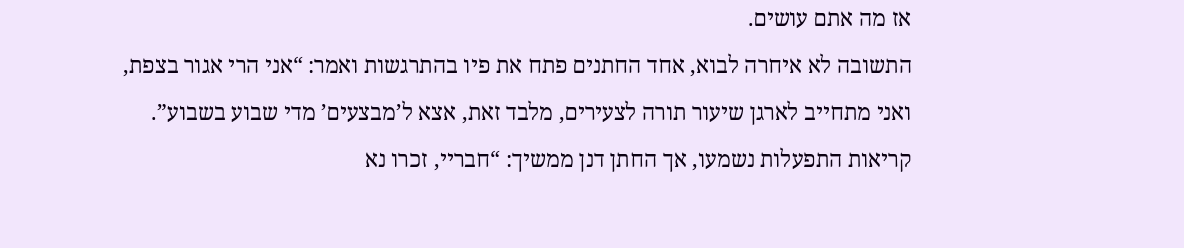אז מה אתם עושים.
התשובה לא איחרה לבוא, אחד החתנים פתח את פיו בהתרגשות ואמר: “אני הרי אגור בצפת, ואני מתחייב לארגן שיעור תורה לצעירים, מלבד זאת, אצא ל’מבצעים’ מדי שבוע בשבוע”. קריאות התפעלות נשמעו, אך החתן דנן ממשיך: “חבריי, זכרו נא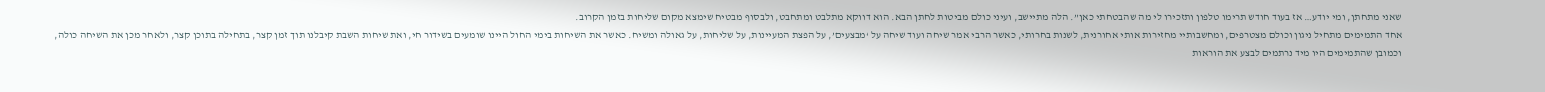שאני מתחתן, ומי יודע… אז בעוד חודש תרימו טלפון ותזכירו לי מה שהבטחתי כאן”. הלה מתיישב, ועיני כולם מביטות לחתן הבא. הוא דווקא מתלבט ומתחבט, ולבסוף מבטיח שימצא מקום שליחות בזמן הקרוב.
אחד התמימים מתחיל ניגון וכולם מצטרפים, ומחשבותיי מחזירות אותי אחורנית, לשנות בחרותי, כאשר הרבי אמר שיחה ועוד שיחה על ‘מבצעים’, על הפצת המעיינות, על שליחות, על גאולה ומשיח. כאשר את השיחות בימי החול היינו שומעים בשידור חי, ואת שיחות השבת קיבלנו תוך זמן קצר, בתחילה בתוכן קצר, ולאחר מכן את השיחה כולה, וכמובן שהתמימים היו מיד נרתמים לבצע את הוראות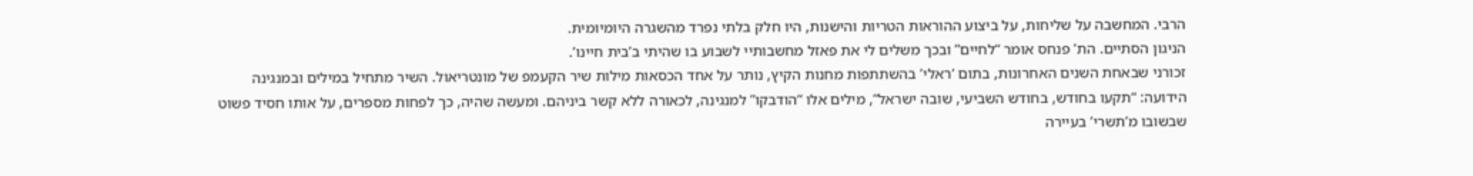הרבי. המחשבה על שליחות, על ביצוע ההוראות הטריות והישנות, היו חלק בלתי נפרד מהשגרה היומיומית.
הניגון הסתיים. הת’ פנחס אומר “לחיים” ובכך משלים לי את פאזל מחשבותיי לשבוע בו שהיתי ב’בית חיינו’.
זכורני שבאחת השנים האחרונות, בתום ‘ראלי’ בהשתתפות מחנות הקיץ, נותר על אחד הכסאות מילות שיר הקעמפ של מונטריאול. השיר מתחיל במילים ובמנגינה הידועה: “תקעו בחודש, בחודש השביעי, שובה ישראל”, מילים אלו “הודבקו” למנגינה, לכאורה ללא קשר ביניהם. ומעשה שהיה, כך לפחות מספרים, על אותו חסיד פשוט שבשובו מ’תשרי’ בעיירה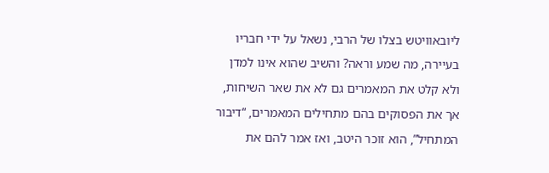ליובאוויטש בצלו של הרבי, נשאל על ידי חבריו בעיירה, מה שמע וראה? והשיב שהוא אינו למדן ולא קלט את המאמרים גם לא את שאר השיחות, אך את הפסוקים בהם מתחילים המאמרים, “דיבור המתחיל”, הוא זוכר היטב, ואז אמר להם את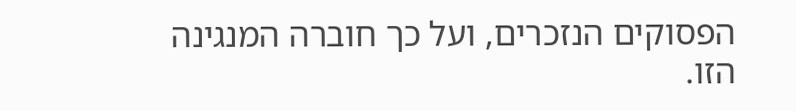הפסוקים הנזכרים, ועל כך חוברה המנגינה הזו.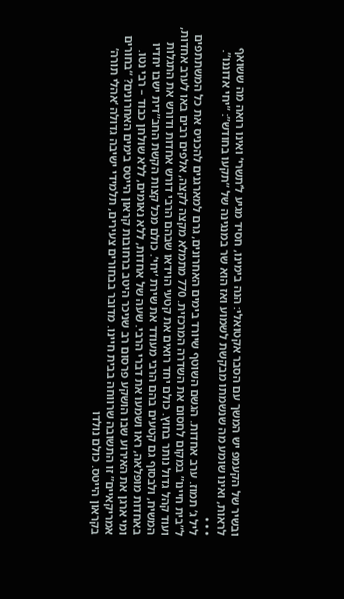ובשיר של הקעמפ יש המשך עם הסבר אקטואלי: הנה בימינו, חסיד מגיע ל’תשרי’ ואינו רואה מה ששואף לראות, ואינו שומע מה שנשמתו מבקשת לשמוע ואז הוא שר במנגינה של “תקעו בחודש”: “יחי אדוננו”.
• • •
ליל ג’ תמוז. ערב אחדות. הגשם השוטף שיורד בימים האחרונים, גרם למארגנים להכניס את כל המשתתפים ל”בית חיינו” במקום לחסום את השדרה המרכזית. 770 מתמלא מקצה לקצה, אלפים רבים באו לערב אחדות, ועוד קהל גדול נותר בחוץ. כולם יחד רואים את קטעי הוידאו שבהם הרבי דורש אחדות ודורש את התגלות המשיח, ולבסוף גם קטעים בהם הרבי מעודד את שירת ‘יחי’. כולם מכל קצות הקשת החב”דית ישבו יחדיו באחדות מופלאה, ראו ושמעו את דברי הרבי. שעה של אחדות, ללא נאומים, ללא שולחן כבוד – רבי נטו.
ומי ארגן את האירוע שבו הושקע פרסום רב שניכר היטב ברחובות קראון הייטס בימים האחרונים? “בחורים אמריקאיים” זו התשובה שרווחה בבית חיינו. מדובר בבחורים צעירים, תלמידי ישיבה גדולה ‘אהלי תורה’ בקראון הייטס. כולם נולדו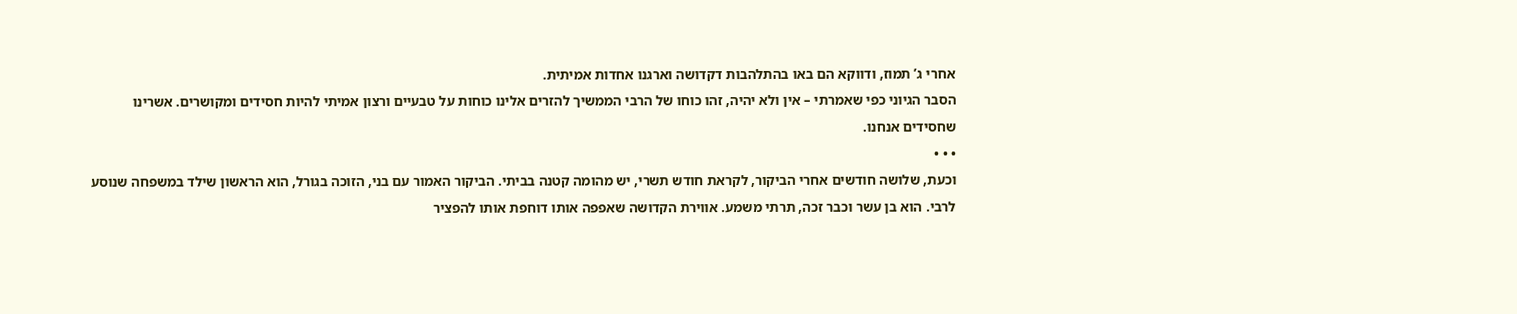אחרי ג’ תמוז, ודווקא הם באו בהתלהבות דקדושה וארגנו אחדות אמיתית.
הסבר הגיוני כפי שאמרתי – אין ולא יהיה, זהו כוחו של הרבי הממשיך להזרים אלינו כוחות על טבעיים ורצון אמיתי להיות חסידים ומקושרים. אשרינו שחסידים אנחנו.
• • •
וכעת, שלושה חודשים אחרי הביקור, לקראת חודש תשרי, יש מהומה קטנה בביתי. הביקור האמור עם בני, הזוכה בגורל, הוא הראשון שילד במשפחה שנוסע לרבי. הוא בן עשר וכבר זכה, תרתי משמע. אווירת הקדושה שאפפה אותו דוחפת אותו להפציר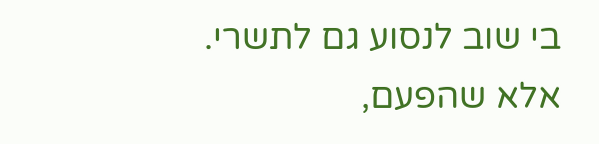בי שוב לנסוע גם לתשרי. אלא שהפעם,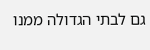גם לבתי הגדולה ממנו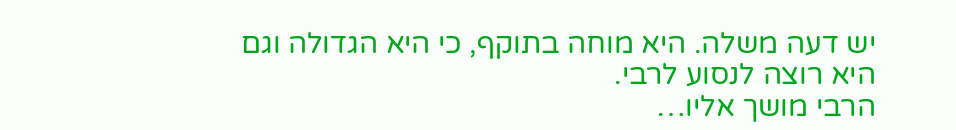יש דעה משלה. היא מוחה בתוקף, כי היא הגדולה וגם היא רוצה לנסוע לרבי.
הרבי מושך אליו…